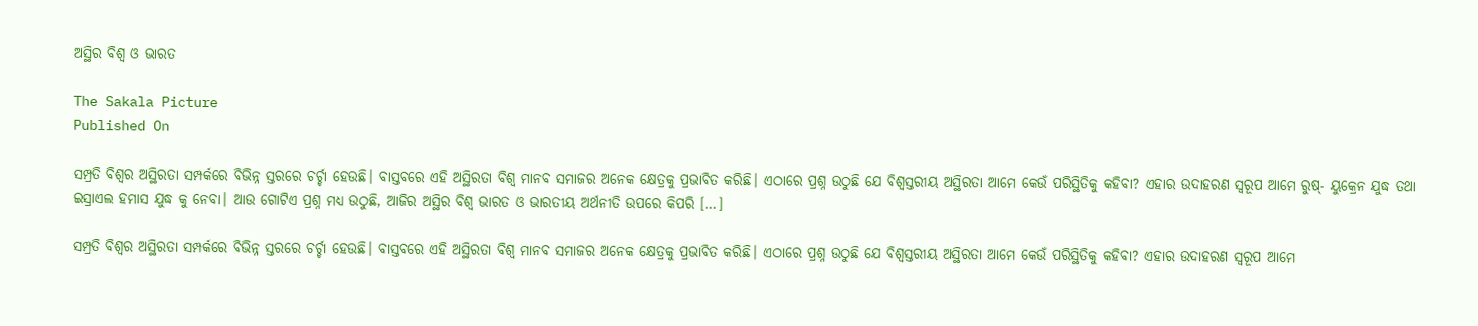ଅସ୍ଥିର ବିଶ୍ବ ଓ ଭାରତ

The Sakala Picture
Published On

ସମ୍ପ୍ରତି ବିଶ୍ବର ଅସ୍ଥିରତା ସମ୍ପର୍କରେ ବିଭିନ୍ନ ସ୍ତରରେ ଚର୍ଚ୍ଚା ହେଉଛି। ବାସ୍ତବରେ ଏହି ଅସ୍ଥିରତା ବିଶ୍ବ ମାନବ ସମାଜର ଅନେକ କ୍ଷେତ୍ରକୁ ପ୍ରଭାବିତ କରିଛି। ଏଠାରେ ପ୍ରଶ୍ନ ଉଠୁଛି ଯେ ବିଶ୍ୱସ୍ତରୀୟ ଅସ୍ଥିରତା ଆମେ କେଉଁ ପରିସ୍ଥିତିକୁ କହିବା? ଏହାର ଉଦାହରଣ ସ୍ୱରୂପ ଆମେ ରୁଷ୍- ୟୁକ୍ରେନ ଯୁଦ୍ଧ ତଥା ଇସ୍ରାଏଲ ହମାସ ଯୁଦ୍ଧ କୁ ନେବା। ଆଉ ଗୋଟିଏ ପ୍ରଶ୍ନ ମଧ୍ୟ ଉଠୁଛି, ଆଜିର ଅସ୍ଥିର ବିଶ୍ୱ ଭାରତ ଓ ଭାରତୀୟ ଅର୍ଥନୀତି ଉପରେ କିପରି […]

ସମ୍ପ୍ରତି ବିଶ୍ବର ଅସ୍ଥିରତା ସମ୍ପର୍କରେ ବିଭିନ୍ନ ସ୍ତରରେ ଚର୍ଚ୍ଚା ହେଉଛି। ବାସ୍ତବରେ ଏହି ଅସ୍ଥିରତା ବିଶ୍ବ ମାନବ ସମାଜର ଅନେକ କ୍ଷେତ୍ରକୁ ପ୍ରଭାବିତ କରିଛି। ଏଠାରେ ପ୍ରଶ୍ନ ଉଠୁଛି ଯେ ବିଶ୍ୱସ୍ତରୀୟ ଅସ୍ଥିରତା ଆମେ କେଉଁ ପରିସ୍ଥିତିକୁ କହିବା? ଏହାର ଉଦାହରଣ ସ୍ୱରୂପ ଆମେ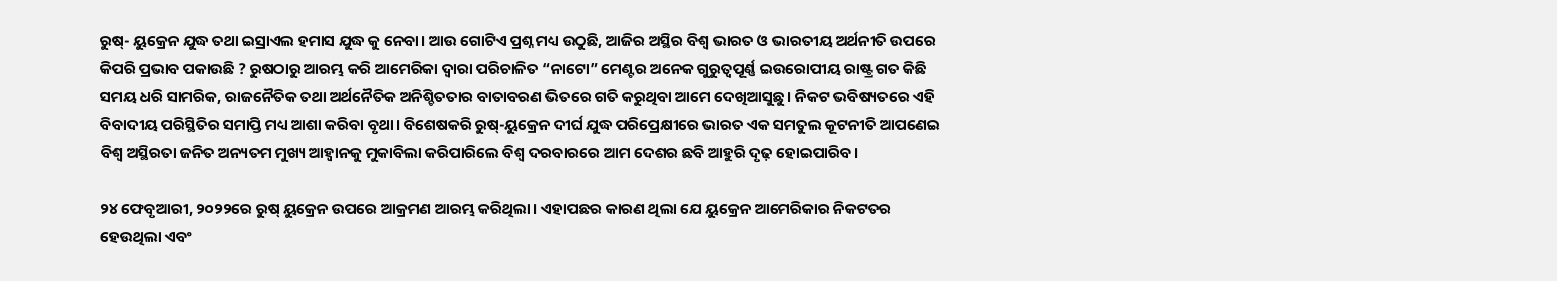ରୁଷ୍- ୟୁକ୍ରେନ ଯୁଦ୍ଧ ତଥା ଇସ୍ରାଏଲ ହମାସ ଯୁଦ୍ଧ କୁ ନେବା। ଆଉ ଗୋଟିଏ ପ୍ରଶ୍ନ ମଧ୍ୟ ଉଠୁଛି, ଆଜିର ଅସ୍ଥିର ବିଶ୍ୱ ଭାରତ ଓ ଭାରତୀୟ ଅର୍ଥନୀତି ଉପରେ କିପରି ପ୍ରଭାବ ପକାଉଛି ? ରୁଷଠାରୁ ଆରମ୍ଭ କରି ଆମେରିକା ଦ୍ୱାରା ପରିଚାଳିତ “ନାଟୋ” ମେଣ୍ଟର ଅନେକ ଗୁରୁତ୍ୱପୂର୍ଣ୍ଣ ଇଉରୋପୀୟ ରାଷ୍ଟ୍ର ଗତ କିଛି ସମୟ ଧରି ସାମରିକ, ରାଜନୈତିକ ତଥା ଅର୍ଥନୈତିକ ଅନିଶ୍ଚିତତାର ବାତାବରଣ ଭିତରେ ଗତି କରୁଥିବା ଆମେ ଦେଖିଆସୁଛୁ। ନିକଟ ଭବିଷ୍ୟତରେ ଏହି ବିବାଦୀୟ ପରିସ୍ଥିତିର ସମାପ୍ତି ମଧ୍ୟ ଆଶା କରିବା ବୃଥା। ବିଶେଷକରି ରୁଷ୍-ୟୁକ୍ରେନ ଦୀର୍ଘ ଯୁଦ୍ଧ ପରିପ୍ରେକ୍ଷୀରେ ଭାରତ ଏକ ସମତୁଲ କୂଟନୀତି ଆପଣେଇ ବିଶ୍ୱ ଅସ୍ଥିରତା ଜନିତ ଅନ୍ୟତମ ମୁଖ୍ୟ ଆହ୍ୱାନକୁ ମୁକାବିଲା କରିପାରିଲେ ବିଶ୍ୱ ଦରବାରରେ ଆମ ଦେଶର ଛବି ଆହୁରି ଦୃଢ଼ ହୋଇପାରିବ।

୨୪ ଫେବୃଆରୀ, ୨୦୨୨ରେ ରୁଷ୍ ୟୁକ୍ରେନ ଉପରେ ଆକ୍ରମଣ ଆରମ୍ଭ କରିଥିଲା। ଏହାପଛର କାରଣ ଥିଲା ଯେ ୟୁକ୍ରେନ ଆମେରିକାର ନିକଟତର ହେଉଥିଲା ଏବଂ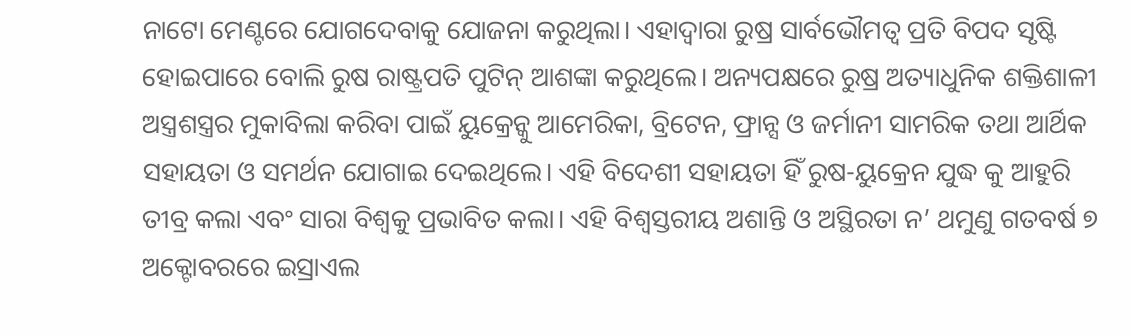ନାଟୋ ମେଣ୍ଟରେ ଯୋଗଦେବାକୁ ଯୋଜନା କରୁଥିଲା। ଏହାଦ୍ୱାରା ରୁଷ୍ର ସାର୍ବଭୌମତ୍ୱ ପ୍ରତି ବିପଦ ସୃଷ୍ଟି ହୋଇପାରେ ବୋଲି ରୁଷ ରାଷ୍ଟ୍ରପତି ପୁଟିନ୍ ଆଶଙ୍କା କରୁଥିଲେ। ଅନ୍ୟପକ୍ଷରେ ରୁଷ୍ର ଅତ୍ୟାଧୁନିକ ଶକ୍ତିଶାଳୀ ଅସ୍ତ୍ରଶସ୍ତ୍ରର ମୁକାବିଲା କରିବା ପାଇଁ ୟୁକ୍ରେନ୍କୁ ଆମେରିକା, ବ୍ରିଟେନ, ଫ୍ରାନ୍ସ ଓ ଜର୍ମାନୀ ସାମରିକ ତଥା ଆର୍ଥିକ ସହାୟତା ଓ ସମର୍ଥନ ଯୋଗାଇ ଦେଇଥିଲେ। ଏହି ବିଦେଶୀ ସହାୟତା ହିଁ ରୁଷ-ୟୁକ୍ରେନ ଯୁଦ୍ଧ କୁ ଆହୁରି ତୀବ୍ର କଲା ଏବଂ ସାରା ବିଶ୍ୱକୁ ପ୍ରଭାବିତ କଲା। ଏହି ବିଶ୍ୱସ୍ତରୀୟ ଅଶାନ୍ତି ଓ ଅସ୍ଥିରତା ନ’ ଥମୁଣୁ ଗତବର୍ଷ ୭ ଅକ୍ଟୋବରରେ ଇସ୍ରାଏଲ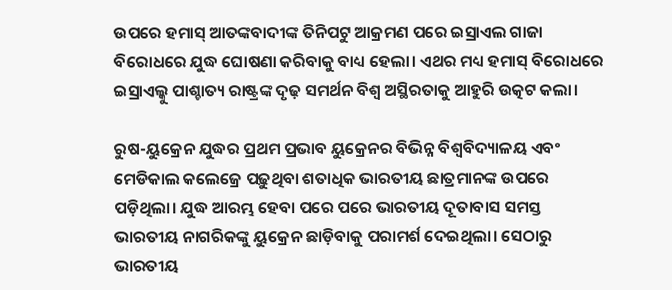ଉପରେ ହମାସ୍ ଆତଙ୍କବାଦୀଙ୍କ ତିନିପଟୁ ଆକ୍ରମଣ ପରେ ଇସ୍ରାଏଲ ଗାଜା ବିରୋଧରେ ଯୁଦ୍ଧ ଘୋଷଣା କରିବାକୁ ବାଧ୍ୟ ହେଲା। ଏଥର ମଧ୍ୟ ହମାସ୍ ବିରୋଧରେ ଇସ୍ରାଏଲ୍କୁ ପାଶ୍ଚାତ୍ୟ ରାଷ୍ଟ୍ରଙ୍କ ଦୃଢ଼ ସମର୍ଥନ ବିଶ୍ୱ ଅସ୍ଥିରତାକୁ ଆହୁରି ଉତ୍କଟ କଲା।

ରୁଷ-ୟୁକ୍ରେନ ଯୁଦ୍ଧର ପ୍ରଥମ ପ୍ରଭାବ ୟୁକ୍ରେନର ବିଭିନ୍ନ ବିଶ୍ୱବିଦ୍ୟାଳୟ ଏବଂ ମେଡିକାଲ କଲେଜ୍ରେ ପଢ଼ୁଥିବା ଶତାଧିକ ଭାରତୀୟ ଛାତ୍ରମାନଙ୍କ ଉପରେ ପଡ଼ିଥିଲା। ଯୁଦ୍ଧ ଆରମ୍ଭ ହେବା ପରେ ପରେ ଭାରତୀୟ ଦୂତାବାସ ସମସ୍ତ ଭାରତୀୟ ନାଗରିକଙ୍କୁ ୟୁକ୍ରେନ ଛାଡ଼ିବାକୁ ପରାମର୍ଶ ଦେଇଥିଲା। ସେଠାରୁ ଭାରତୀୟ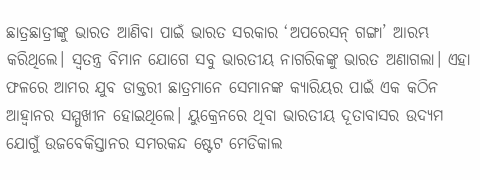ଛାତ୍ରଛାତ୍ରୀଙ୍କୁ ଭାରତ ଆଣିବା ପାଇଁ ଭାରତ ସରକାର ‘ଅପରେସନ୍ ଗଙ୍ଗା’ ଆରମ୍ଭ କରିଥିଲେ। ସ୍ୱତନ୍ତ୍ର ବିମାନ ଯୋଗେ ସବୁ ଭାରତୀୟ ନାଗରିକଙ୍କୁ ଭାରତ ଅଣାଗଲା। ଏହା ଫଳରେ ଆମର ଯୁବ ଡାକ୍ତରୀ ଛାତ୍ରମାନେ ସେମାନଙ୍କ କ୍ୟାରିୟର ପାଇଁ ଏକ କଠିନ ଆହ୍ୱାନର ସମ୍ମୁଖୀନ ହୋଇଥିଲେ। ୟୁକ୍ରେନରେ ଥିବା ଭାରତୀୟ ଦୂତାବାସର ଉଦ୍ୟମ ଯୋଗୁଁ ଉଜବେକିସ୍ତାନର ସମରକନ୍ଦ ଷ୍ଟେଟ ମେଡିକାଲ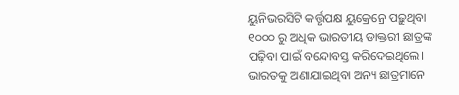ୟୁନିଭରସିଟି କର୍ତ୍ତୃପକ୍ଷ ୟୁକ୍ରେନ୍ରେ ପଢ଼ୁଥିବା ୧୦୦୦ ରୁ ଅଧିକ ଭାରତୀୟ ଡାକ୍ତରୀ ଛାତ୍ରଙ୍କ ପଢ଼ିବା ପାଇଁ ବନ୍ଦୋବସ୍ତ କରିଦେଇଥିଲେ। ଭାରତକୁ ଅଣାଯାଇଥିବା ଅନ୍ୟ ଛାତ୍ରମାନେ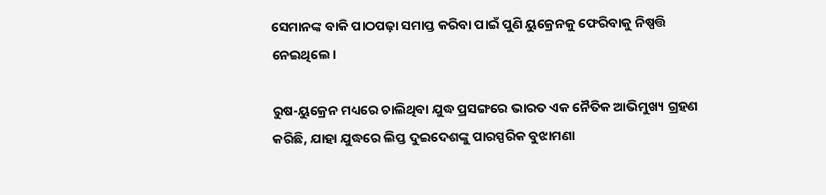ସେମାନଙ୍କ ବାକି ପାଠପଢ଼ା ସମାପ୍ତ କରିବା ପାଇଁ ପୁଣି ୟୁକ୍ରେନକୁ ଫେରିବାକୁ ନିଷ୍ପତ୍ତି ନେଇଥିଲେ।

ରୁଷ-ୟୁକ୍ରେନ ମଧ୍ୟରେ ଚାଲିଥିବା ଯୁଦ୍ଧ ପ୍ରସଙ୍ଗରେ ଭାରତ ଏକ ନୈତିକ ଆଭିମୁଖ୍ୟ ଗ୍ରହଣ କରିଛି, ଯାହା ଯୁଦ୍ଧରେ ଲିପ୍ତ ଦୁଇଦେଶଙ୍କୁ ପାରସ୍ପରିକ ବୁଝାମଣା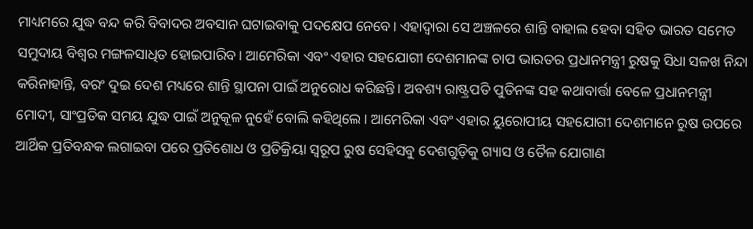ମାଧ୍ୟମରେ ଯୁଦ୍ଧ ବନ୍ଦ କରି ବିବାଦର ଅବସାନ ଘଟାଇବାକୁ ପଦକ୍ଷେପ ନେବେ। ଏହାଦ୍ୱାରା ସେ ଅଞ୍ଚଳରେ ଶାନ୍ତି ବାହାଲ ହେବା ସହିତ ଭାରତ ସମେତ ସମୁଦାୟ ବିଶ୍ୱର ମଙ୍ଗଳସାଧିତ ହୋଇପାରିବ। ଆମେରିକା ଏବଂ ଏହାର ସହଯୋଗୀ ଦେଶମାନଙ୍କ ଚାପ ଭାରତର ପ୍ରଧାନମନ୍ତ୍ରୀ ରୁଷକୁ ସିଧା ସଳଖ ନିନ୍ଦା କରିନାହାନ୍ତି, ବରଂ ଦୁଇ ଦେଶ ମଧ୍ୟରେ ଶାନ୍ତି ସ୍ଥାପନା ପାଇଁ ଅନୁରୋଧ କରିଛନ୍ତି। ଅବଶ୍ୟ ରାଷ୍ଟ୍ରପତି ପୁତିନଙ୍କ ସହ କଥାବାର୍ତ୍ତା ବେଳେ ପ୍ରଧାନମନ୍ତ୍ରୀ ମୋଦୀ, ସାଂପ୍ରତିକ ସମୟ ଯୁଦ୍ଧ ପାଇଁ ଅନୁକୂଳ ନୁହେଁ ବୋଲି କହିଥିଲେ। ଆମେରିକା ଏବଂ ଏହାର ୟୁରୋପୀୟ ସହଯୋଗୀ ଦେଶମାନେ ରୁଷ ଉପରେ ଆର୍ଥିକ ପ୍ରତିବନ୍ଧକ ଲଗାଇବା ପରେ ପ୍ରତିଶୋଧ ଓ ପ୍ରତିକ୍ରିୟା ସ୍ୱରୂପ ରୁଷ ସେହିସବୁ ଦେଶଗୁଡ଼ିକୁ ଗ୍ୟାସ ଓ ତୈଳ ଯୋଗାଣ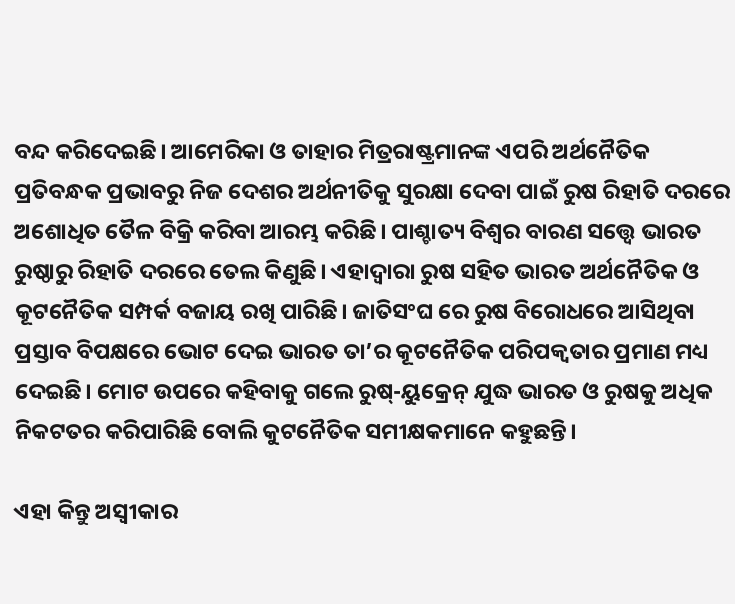ବନ୍ଦ କରିଦେଇଛି। ଆମେରିକା ଓ ତାହାର ମିତ୍ରରାଷ୍ଟ୍ରମାନଙ୍କ ଏପରି ଅର୍ଥନୈତିକ ପ୍ରତିବନ୍ଧକ ପ୍ରଭାବରୁ ନିଜ ଦେଶର ଅର୍ଥନୀତିକୁ ସୁରକ୍ଷା ଦେବା ପାଇଁ ରୁଷ ରିହାତି ଦରରେ ଅଶୋଧିତ ତୈଳ ବିକ୍ରି କରିବା ଆରମ୍ଭ କରିଛି। ପାଶ୍ଚାତ୍ୟ ବିଶ୍ୱର ବାରଣ ସତ୍ତ୍ବେ ଭାରତ ରୁଷ୍ଠାରୁ ରିହାତି ଦରରେ ତେଲ କିଣୁଛି। ଏହାଦ୍ୱାରା ରୁଷ ସହିତ ଭାରତ ଅର୍ଥନୈତିକ ଓ କୂଟନୈତିକ ସମ୍ପର୍କ ବଜାୟ ରଖି ପାରିଛି। ଜାତିସଂଘ ରେ ରୁଷ ବିରୋଧରେ ଆସିଥିବା ପ୍ରସ୍ତାବ ବିପକ୍ଷରେ ଭୋଟ ଦେଇ ଭାରତ ତା’ର କୂଟନୈତିକ ପରିପକ୍ୱତାର ପ୍ରମାଣ ମଧ୍ୟ ଦେଇଛି। ମୋଟ ଉପରେ କହିବାକୁ ଗଲେ ରୁଷ୍-ୟୁକ୍ରେନ୍ ଯୁଦ୍ଧ ଭାରତ ଓ ରୁଷକୁ ଅଧିକ ନିକଟତର କରିପାରିଛି ବୋଲି କୁଟନୈତିକ ସମୀକ୍ଷକମାନେ କହୁଛନ୍ତି।

ଏହା କିନ୍ତୁ ଅସ୍ୱୀକାର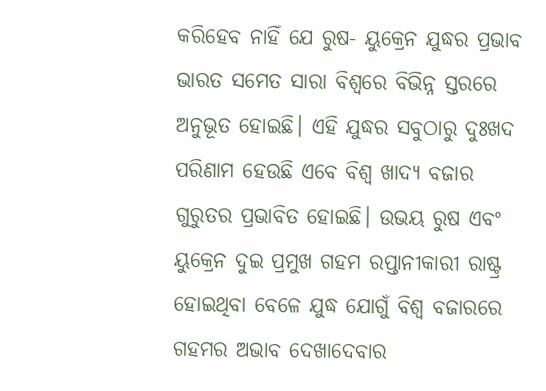କରିହେବ ନାହିଁ ଯେ ରୁଷ- ୟୁକ୍ରେନ ଯୁଦ୍ଧର ପ୍ରଭାବ ଭାରତ ସମେତ ସାରା ବିଶ୍ୱରେ ବିଭିନ୍ନ ସ୍ତରରେ ଅନୁଭୂତ ହୋଇଛି। ଏହି ଯୁଦ୍ଧର ସବୁଠାରୁ ଦୁଃଖଦ ପରିଣାମ ହେଉଛି ଏବେ ବିଶ୍ୱ ଖାଦ୍ୟ ବଜାର ଗୁରୁତର ପ୍ରଭାବିତ ହୋଇଛି। ଉଭୟ ରୁଷ ଏବଂ ୟୁକ୍ରେନ ଦୁଇ ପ୍ରମୁଖ ଗହମ ରପ୍ତାନୀକାରୀ ରାଷ୍ଟ୍ର ହୋଇଥିବା ବେଳେ ଯୁଦ୍ଧ ଯୋଗୁଁ ବିଶ୍ୱ ବଜାରରେ ଗହମର ଅଭାବ ଦେଖାଦେବାର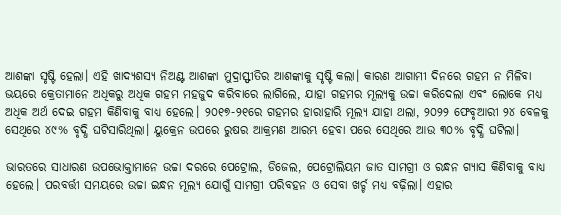ଆଶଙ୍କା ସୃଷ୍ଟି ହେଲା। ଏହି ଖାଦ୍ୟଶସ୍ୟ ନିଅଣ୍ଟ ଆଶଙ୍କା ମୁଦ୍ରାସ୍ଫୀତିର ଆଶଙ୍କାକୁ ସୃଷ୍ଟି କଲା। କାରଣ ଆଗାମୀ ଦିନରେ ଗହମ ନ ମିଳିବା ଭୟରେ କ୍ରେତାମାନେ ଅଧିକରୁ ଅଧିକ ଗହମ ମହଜୁଦ କରିବାରେ ଲାଗିଲେ, ଯାହା ଗହମର ମୂଲ୍ୟକୁ ଉଚ୍ଚା କରିଦେଲା ଏବଂ ଲୋକେ ମଧ୍ୟ ଅଧିକ ଅର୍ଥ ଦେଇ ଗହମ କିଣିବାକୁ ବାଧ୍ୟ ହେଲେ। ୨୦୧୭-୨୧ରେ ଗହମର ହାରାହାରି ମୂଲ୍ୟ ଯାହା ଥଲା, ୨୦୨୨ ଫେବୃଆରୀ ୨୪ ବେଳକୁ ସେଥିରେ ୪୯% ବୃଦ୍ଧି ଘଟିସାରିଥିଲା। ୟୁକ୍ରେନ ଉପରେ ରୁଷର ଆକ୍ରମଣ ଆରମ୍ଭ ହେବା ପରେ ସେଥିରେ ଆଉ ୩୦% ବୃଦ୍ଧି ଘଟିଲା।

ଭାରତରେ ସାଧାରଣ ଉପଭୋକ୍ତାମାନେ ଉଚ୍ଚା ଦରରେ ପେଟ୍ରୋଲ, ଡିଜେଲ, ପେଟ୍ରୋଲିୟମ ଜାତ ସାମଗ୍ରୀ ଓ ରନ୍ଧନ ଗ୍ୟାସ କିଣିବାକୁ ବାଧ୍ୟ ହେଲେ। ପରବର୍ତ୍ତୀ ସମୟରେ ଉଚ୍ଚା ଇନ୍ଧନ ମୂଲ୍ୟ ଯୋଗୁଁ ସାମଗ୍ରୀ ପରିବହନ ଓ ସେବା ଖର୍ଚ୍ଚ ମଧ୍ୟ ବଢ଼ିଲା। ଏହାର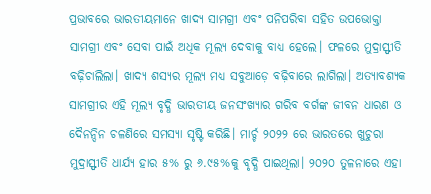ପ୍ରଭାବରେ ଭାରତୀୟମାନେ ଖାଦ୍ୟ ସାମଗ୍ରୀ ଏବଂ ପନିପରିବା ସହିତ ଉପଭୋକ୍ତା ସାମଗ୍ରୀ ଏବଂ ସେବା ପାଇଁ ଅଧିକ ମୂଲ୍ୟ ଦେବାକୁ ବାଧ୍ୟ ହେଲେ। ଫଳରେ ମୁଦ୍ରାସ୍ଫୀତି ବଢ଼ିଚାଲିଲା। ଖାଦ୍ୟ ଶସ୍ୟର ମୂଲ୍ୟ ମଧ୍ୟ ସବୁଆଡ଼େ ବଢ଼ିବାରେ ଲାଗିଲା। ଅତ୍ୟାବଶ୍ୟକ ସାମଗ୍ରୀର ଏହି ମୂଲ୍ୟ ବୃଦ୍ଧି ଭାରତୀୟ ଜନସଂଖ୍ୟାର ଗରିବ ବର୍ଗଙ୍କ ଜୀବନ ଧାରଣ ଓ ଦୈନନ୍ଦିନ ଚଳଣିରେ ସମସ୍ୟା ସୃଷ୍ଟି କରିଛି। ମାର୍ଚ୍ଚ ୨୦୨୨ ରେ ଭାରତରେ ଖୁଚୁରା ମୁଦ୍ରାସ୍ଫୀତି ଧାର୍ଯ୍ୟ ହାର ୫% ରୁ ୬.୯୫%କୁ ବୃଦ୍ଧି ପାଇଥିଲା। ୨୦୨୦ ତୁଳନାରେ ଏହା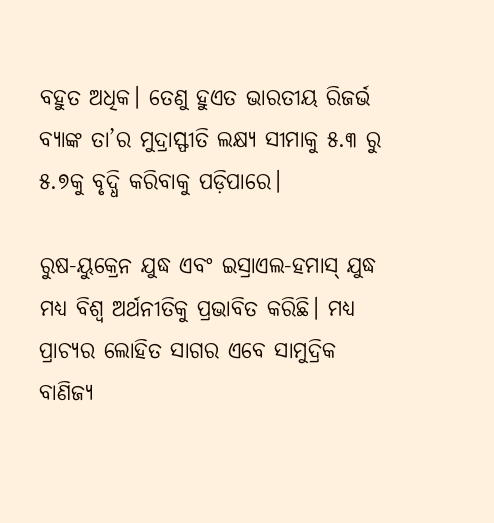ବହୁତ ଅଧିକ। ତେଣୁ ହୁଏତ ଭାରତୀୟ ରିଜର୍ଭ ବ୍ୟାଙ୍କ ତା’ର ମୁଦ୍ରାସ୍ଫୀତି ଲକ୍ଷ୍ୟ ସୀମାକୁ ୫.୩ ରୁ ୫.୭କୁ ବୃଦ୍ଧି କରିବାକୁ ପଡ଼ିପାରେ।

ରୁଷ-ୟୁକ୍ରେନ ଯୁଦ୍ଧ ଏବଂ ଇସ୍ରାଏଲ-ହମାସ୍ ଯୁଦ୍ଧ ମଧ୍ୟ ବିଶ୍ୱ ଅର୍ଥନୀତିକୁ ପ୍ରଭାବିତ କରିଛି। ମଧ୍ୟ ପ୍ରାଚ୍ୟର ଲୋହିତ ସାଗର ଏବେ ସାମୁଦ୍ରିକ ବାଣିଜ୍ୟ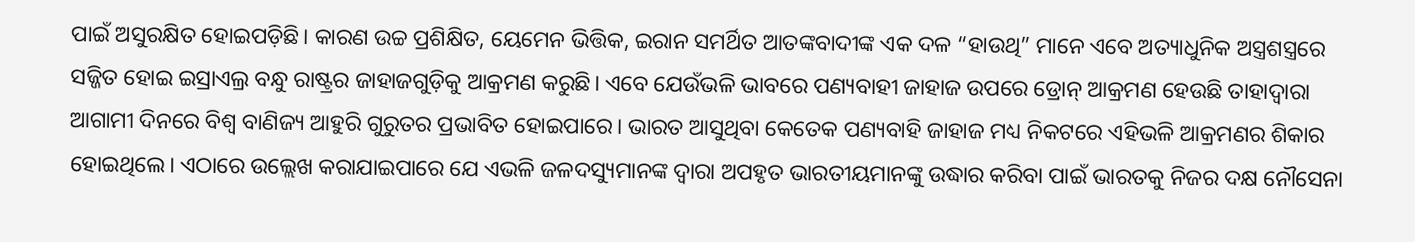ପାଇଁ ଅସୁରକ୍ଷିତ ହୋଇପଡ଼ିଛି। କାରଣ ଉଚ୍ଚ ପ୍ରଶିକ୍ଷିତ, ୟେମେନ ଭିତ୍ତିକ, ଇରାନ ସମର୍ଥିତ ଆତଙ୍କବାଦୀଙ୍କ ଏକ ଦଳ “ହାଉଥି” ମାନେ ଏବେ ଅତ୍ୟାଧୁନିକ ଅସ୍ତ୍ରଶସ୍ତ୍ରରେ ସଜ୍ଜିତ ହୋଇ ଇସ୍ରାଏଲ୍ର ବନ୍ଧୁ ରାଷ୍ଟ୍ରର ଜାହାଜଗୁଡ଼ିକୁ ଆକ୍ରମଣ କରୁଛି। ଏବେ ଯେଉଁଭଳି ଭାବରେ ପଣ୍ୟବାହୀ ଜାହାଜ ଉପରେ ଡ୍ରୋନ୍ ଆକ୍ରମଣ ହେଉଛି ତାହାଦ୍ୱାରା ଆଗାମୀ ଦିନରେ ବିଶ୍ୱ ବାଣିଜ୍ୟ ଆହୁରି ଗୁରୁତର ପ୍ରଭାବିତ ହୋଇପାରେ। ଭାରତ ଆସୁଥିବା କେତେକ ପଣ୍ୟବାହି ଜାହାଜ ମଧ୍ୟ ନିକଟରେ ଏହିଭଳି ଆକ୍ରମଣର ଶିକାର ହୋଇଥିଲେ। ଏଠାରେ ଉଲ୍ଲେଖ କରାଯାଇପାରେ ଯେ ଏଭଳି ଜଳଦସ୍ୟୁମାନଙ୍କ ଦ୍ୱାରା ଅପହୃତ ଭାରତୀୟମାନଙ୍କୁ ଉଦ୍ଧାର କରିବା ପାଇଁ ଭାରତକୁ ନିଜର ଦକ୍ଷ ନୌସେନା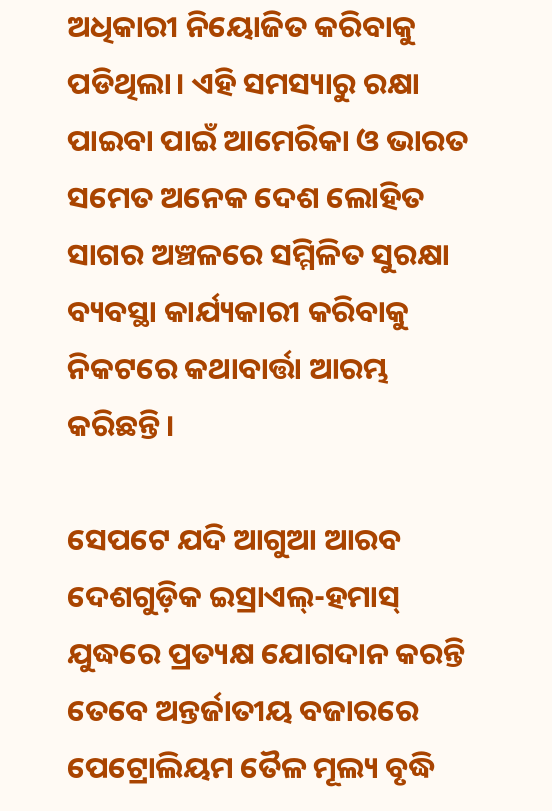ଅଧିକାରୀ ନିୟୋଜିତ କରିବାକୁ ପଡିଥିଲା। ଏହି ସମସ୍ୟାରୁ ରକ୍ଷା ପାଇବା ପାଇଁ ଆମେରିକା ଓ ଭାରତ ସମେତ ଅନେକ ଦେଶ ଲୋହିତ ସାଗର ଅଞ୍ଚଳରେ ସମ୍ମିଳିତ ସୁରକ୍ଷା ବ୍ୟବସ୍ଥା କାର୍ଯ୍ୟକାରୀ କରିବାକୁ ନିକଟରେ କଥାବାର୍ତ୍ତା ଆରମ୍ଭ କରିଛନ୍ତି।

ସେପଟେ ଯଦି ଆଗୁଆ ଆରବ ଦେଶଗୁଡ଼ିକ ଇସ୍ରାଏଲ୍-ହମାସ୍ ଯୁଦ୍ଧରେ ପ୍ରତ୍ୟକ୍ଷ ଯୋଗଦାନ କରନ୍ତି ତେବେ ଅନ୍ତର୍ଜାତୀୟ ବଜାରରେ ପେଟ୍ରୋଲିୟମ ତୈଳ ମୂଲ୍ୟ ବୃଦ୍ଧି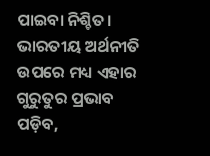ପାଇବା ନିଶ୍ଚିତ। ଭାରତୀୟ ଅର୍ଥନୀତି ଉପରେ ମଧ୍ୟ ଏହାର ଗୁରୁତୁର ପ୍ରଭାବ ପଡ଼ିବ,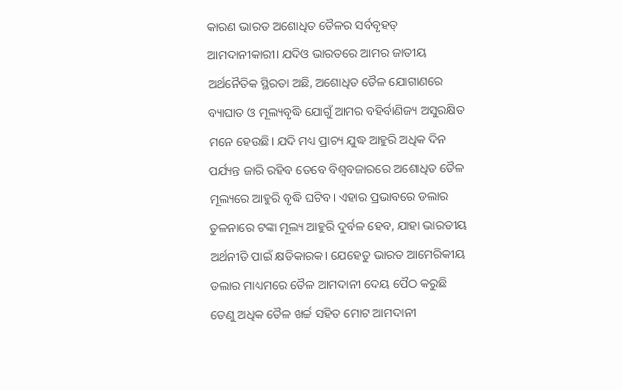କାରଣ ଭାରତ ଅଶୋଧିତ ତୈଳର ସର୍ବବୃହତ୍ ଆମଦାନୀକାରୀ। ଯଦିଓ ଭାରତରେ ଆମର ଜାତୀୟ ଅର୍ଥନୈତିକ ସ୍ଥିରତା ଅଛି, ଅଶୋଧିତ ତୈଳ ଯୋଗାଣରେ ବ୍ୟାଘାତ ଓ ମୂଲ୍ୟବୃଦ୍ଧି ଯୋଗୁଁ ଆମର ବହିର୍ବାଣିଜ୍ୟ ଅସୁରକ୍ଷିତ ମନେ ହେଉଛି। ଯଦି ମଧ୍ୟ ପ୍ରାଚ୍ୟ ଯୁଦ୍ଧ ଆହୁରି ଅଧିକ ଦିନ ପର୍ଯ୍ୟନ୍ତ ଜାରି ରହିବ ତେବେ ବିଶ୍ୱବଜାରରେ ଅଶୋଧିତ ତୈଳ ମୂଲ୍ୟରେ ଆହୁରି ବୃଦ୍ଧି ଘଟିବ। ଏହାର ପ୍ରଭାବରେ ଡଲାର ତୁଳନାରେ ଟଙ୍କା ମୂଲ୍ୟ ଆହୁରି ଦୁର୍ବଳ ହେବ, ଯାହା ଭାରତୀୟ ଅର୍ଥନୀତି ପାଇଁ କ୍ଷତିକାରକ। ଯେହେତୁ ଭାରତ ଆମେରିକୀୟ ଡଲାର ମାଧ୍ୟମରେ ତୈଳ ଆମଦାନୀ ଦେୟ ପୈଠ କରୁଛି ତେଣୁ ଅଧିକ ତୈଳ ଖର୍ଚ୍ଚ ସହିତ ମୋଟ ଆମଦାନୀ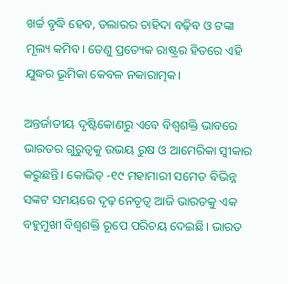ଖର୍ଚ୍ଚ ବୃଦ୍ଧି ହେବ, ଡଲାରର ଚାହିଦା ବଢ଼ିବ ଓ ଟଙ୍କା ମୂଲ୍ୟ କମିବ। ତେଣୁ ପ୍ରତ୍ୟେକ ରାଷ୍ଟ୍ରର ହିତରେ ଏହି ଯୁଦ୍ଧର ଭୂମିକା କେବଳ ନକାରାତ୍ମକ।

ଅନ୍ତର୍ଜାତୀୟ ଦୃଷ୍ଟିକୋଣରୁ ଏବେ ବିଶ୍ୱଶକ୍ତି ଭାବରେ ଭାରତର ଗୁରୁତ୍ୱକୁ ଉଭୟ ରୁଷ ଓ ଆମେରିକା ସ୍ୱୀକାର କରୁଛନ୍ତି। କୋଭିଡ୍ -୧୯ ମହାମାରୀ ସମେତ ବିଭିନ୍ନ ସଙ୍କଟ ସମୟରେ ଦୃଢ଼ ନେତୃତ୍ୱ ଆଜି ଭାରତକୁ ଏକ ବହୁମୁଖୀ ବିଶ୍ୱଶକ୍ତି ରୂପେ ପରିଚୟ ଦେଇଛି। ଭାରତ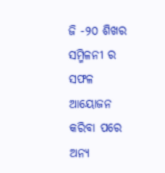ଜି -୨୦ ଶିଖର ସମ୍ମିଳନୀ ର ସଫଳ ଆୟୋଜନ କରିବା ପରେ ଅନ୍ୟ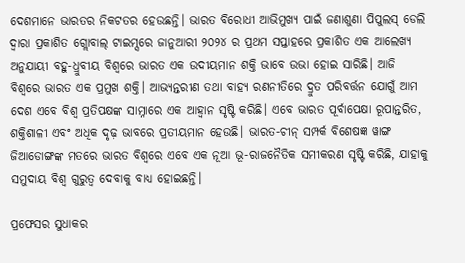ଦେଶମାନେ ଭାରତର ନିକଟତର ହେଉଛନ୍ତି। ଭାରତ ବିରୋଧୀ ଆଭିମୁଖ୍ୟ ପାଇଁ ଜଣାଶୁଣା ପିପୁଲସ୍ ଡେଲି ଦ୍ୱାରା ପ୍ରକାଶିତ ଗ୍ଲୋବାଲ୍ ଟାଇମ୍ସରେ ଜାନୁଆରୀ ୨୦୨୪ ର ପ୍ରଥମ ସପ୍ତାହରେ ପ୍ରକାଶିତ ଏକ ଆଲେଖ୍ୟ ଅନୁଯାୟୀ ବହୁ-ଧ୍ରୁବୀୟ ବିଶ୍ୱରେ ଭାରତ ଏକ ଉଦୀୟମାନ ଶକ୍ତି ଭାବେ ଉଭା ହୋଇ ସାରିଛି। ଆଜି ବିଶ୍ୱରେ ଭାରତ ଏକ ପ୍ରମୁଖ ଶକ୍ତି। ଆଭ୍ୟନ୍ତରୀଣ ତଥା ବାହ୍ୟ ରଣନୀତିରେ ଦ୍ରୁତ ପରିବର୍ତ୍ତନ ଯୋଗୁଁ ଆମ ଦେଶ ଏବେ ବିଶ୍ୱ ପ୍ରତିପକ୍ଷଙ୍କ ସାମ୍ନାରେ ଏକ ଆହ୍ୱାନ ସୃଷ୍ଟି କରିଛି। ଏବେ ଭାରତ ପୂର୍ବାପେକ୍ଷା ରୂପାନ୍ତରିତ, ଶକ୍ତିଶାଳୀ ଏବଂ ଅଧିକ ଦୃଢ଼ ଭାବରେ ପ୍ରତୀୟମାନ ହେଉଛି। ଭାରତ-ଚୀନ୍ ସମ୍ପର୍କ ବିଶେଷଜ୍ଞ ୱାଙ୍ଗ ଜିଆଡୋଙ୍ଗଙ୍କ ମତରେ ଭାରତ ବିଶ୍ୱରେ ଏବେ ଏକ ନୂଆ ଭୂ-ରାଜନୈତିକ ସମୀକରଣ ସୃଷ୍ଟି କରିଛି, ଯାହାକୁ ସମୁଦାୟ ବିଶ୍ୱ ଗୁରୁତ୍ୱ ଦେବାକୁ ବାଧ୍ୟ ହୋଇଛନ୍ତି।

ପ୍ରଫେସର ସୁଧାକର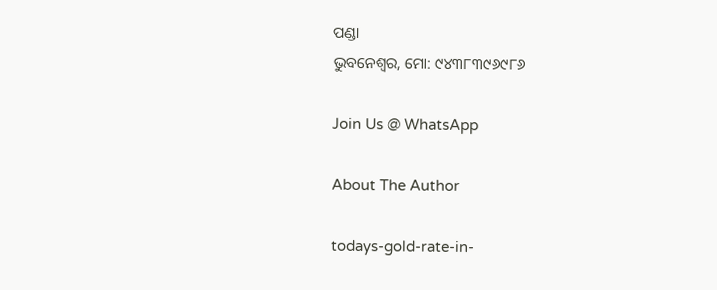ପଣ୍ଡା
ଭୁବନେଶ୍ବର, ମୋ: ୯୪୩୮୩୯୬୯୮୬

Join Us @ WhatsApp

About The Author

todays-gold-rate-in-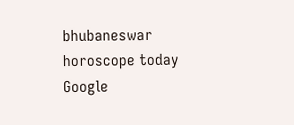bhubaneswar
horoscope today
Google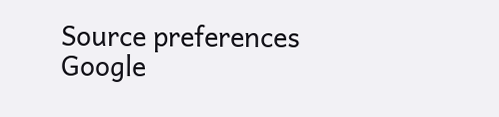Source preferences
Google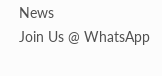News
Join Us @ WhatsApp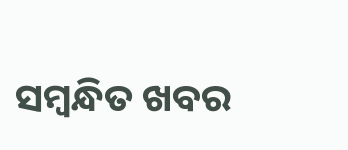ସମ୍ବନ୍ଧିତ ଖବର